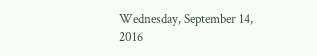Wednesday, September 14, 2016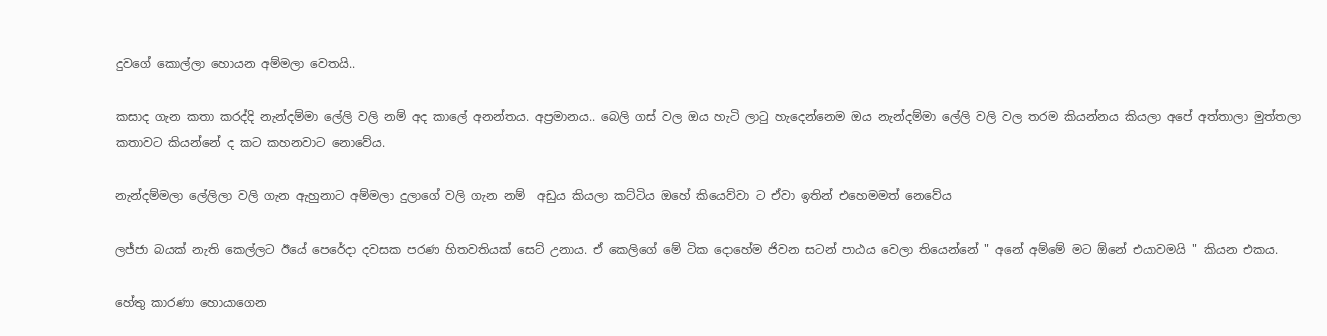දුවගේ කොල්ලා හොයන අම්මලා වෙතයි..

කසාද ගැන කතා කරද්දි නැන්දම්මා ලේලි වලි නම් අද කාලේ අනන්තය. අප්‍රමානය.. බෙලි ගස් වල ඔය හැටි ලාටු හැදෙන්නෙම ඔය නැන්දම්මා ලේලි වලි වල තරම කියන්නය කියලා අපේ අත්තාලා මුත්තලා කතාවට කියන්නේ ද කට කහනවාට නොවේය.

නැන්දම්මලා ලේලිලා වලි ගැන ඇහුනාට අම්මලා දුලාගේ වලි ගැන නම්  අඩුය කියලා කට්ටිය ඔහේ කියෙව්වා ට ඒවා ඉතින් එහෙමමත් නෙවේය

ලජ්ජා බයක් නැති කෙල්ලට ඊයේ පෙරේදා දවසක පරණ හිතවතියක් සෙට් උනාය. ඒ කෙලිගේ මේ ටික දොහේම ජිවන සටන් පාඨය වෙලා තියෙන්නේ " අනේ අම්මේ මට ඕනේ එයාවමයි " කියන එකය.

හේතු කාරණා හොයාගෙන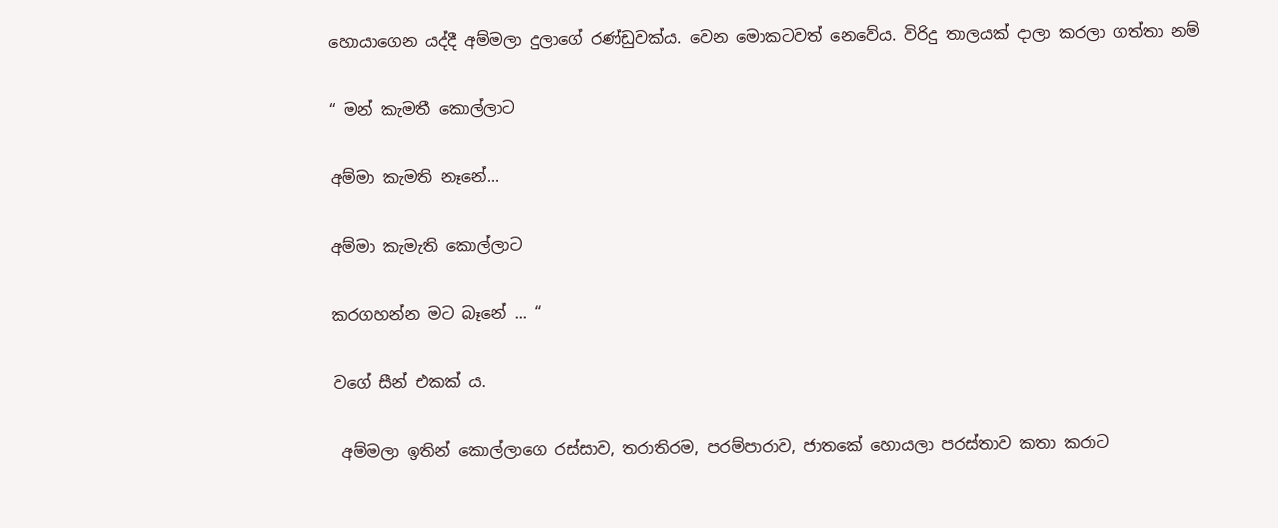හොයාගෙන යද්දී අම්මලා දුලාගේ රණ්ඩුවක්ය. වෙන මොකටවත් නෙවේය. විරිදු තාලයක් දාලා කරලා ගත්තා නම්

“ මන් කැමතී කොල්ලාට

අම්මා කැමති නෑනේ...

අම්මා කැමැති කොල්ලාට

කරගහන්න මට බෑනේ ... “

වගේ සීන් එකක් ය.

 අම්මලා ඉතින් කොල්ලාගෙ රස්සාව, තරාතිරම, පරම්පාරාව, ජාතකේ හොයලා පරස්තාව කතා කරාට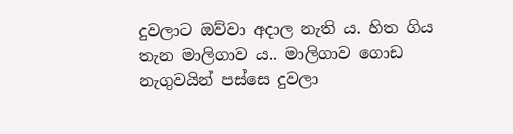දුවලාට ඔව්වා අදාල නැති ය. හිත ගිය තැන මාලිගාව ය.. මාලිගාව ගොඩ නැගුවයින් පස්සෙ දුවලා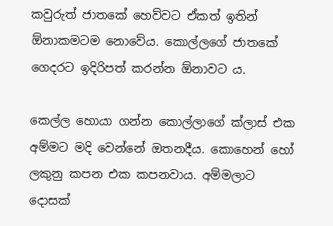කවුරුත් ජාතකේ හෙව්වට ඒකත් ඉතින් ඕනාකමටම නොවේය. කොල්ලගේ ජාතකේ ගෙදරට ඉදිරිපත් කරන්න ඕනාවට ය.

කෙල්ල හොයා ගන්න කොල්ලාගේ ක්ලාස් එක අම්මට මදි වෙන්නේ ඔතනදීය. කොහෙන් හෝ ලකුනු කපන එක කපනවාය. අම්මලාට දොසක්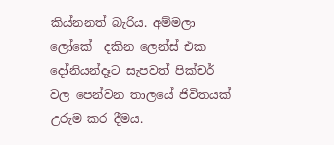කිය්නනත් බැරිය. අම්මලා ලෝකේ  දකින ලෙන්ස් එක දෝනියන්දෑට සැපවත් පික්චර් වල පෙන්වන තාලයේ ජිවිතයක් උරුම කර දීමය.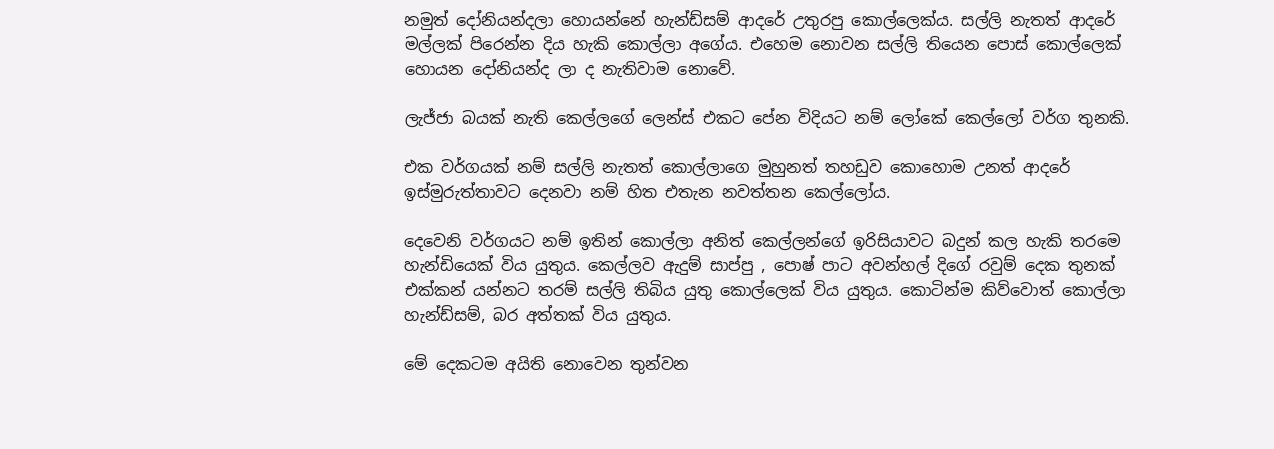නමුත් දෝනියන්දලා හොයන්නේ හැන්ඩ්සම් ආදරේ උතුරපු කොල්ලෙක්ය. සල්ලි නැතත් ආදරේ මල්ලක් පිරෙන්න දිය හැකි කොල්ලා අගේය. එහෙම නොවන සල්ලි තියෙන පොස් කොල්ලෙක් හොයන දෝනියන්ද ලා ද නැතිවාම නොවේ.

ලැජ්ජා බයක් නැති කෙල්ලගේ ලෙන්ස් එකට පේන විදියට නම් ලෝකේ කෙල්ලෝ වර්ග තුනකි.

එක වර්ගයක් නම් සල්ලි නැතත් කොල්ලාගෙ මුහුනත් තහඩුව කොහොම උනත් ආදරේ ඉස්මුරුත්තාවට දෙනවා නම් හිත එතැන නවත්තන කෙල්ලෝය.

දෙවෙනි වර්ගයට නම් ඉතින් කොල්ලා අනිත් කෙල්ලන්ගේ ඉරිසියාවට බදුන් කල හැකි තරමෙ හැන්ඩියෙක් විය යුතුය. කෙල්ලව ඇදුම් සාප්පු , පොෂ් පාට අවන්හල් දිගේ රවුම් දෙක තුනක් එක්කන් යන්නට තරම් සල්ලි තිබිය යුතු කොල්ලෙක් විය යුතුය. කොටින්ම කිව්වොත් කොල්ලා හැන්ඩ්සම්, බර අත්තක් විය යුතුය.

මේ දෙකටම අයිති නොවෙන තුන්වන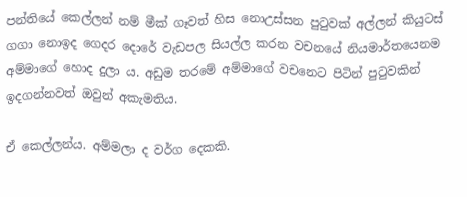පන්තියේ කෙල්ලන් නම් මීක් ගෑවත් හිස නොඋස්සන පුටුවක් අල්ලන් කියුටස් ගගා නොඉද ගෙදර දොරේ වැඩපල සියල්ල කරන වචනයේ නියමාර්තයෙනම අම්මාගේ හොද දුලා ය. අඩුම තරමේ අම්මාගේ වචනෙට පිටින් පුටුවකින් ඉදගන්නවත් ඔවුන් අකැමතිය.

ඒ කෙල්ලන්ය. අම්මලා ද වර්ග දෙකකි.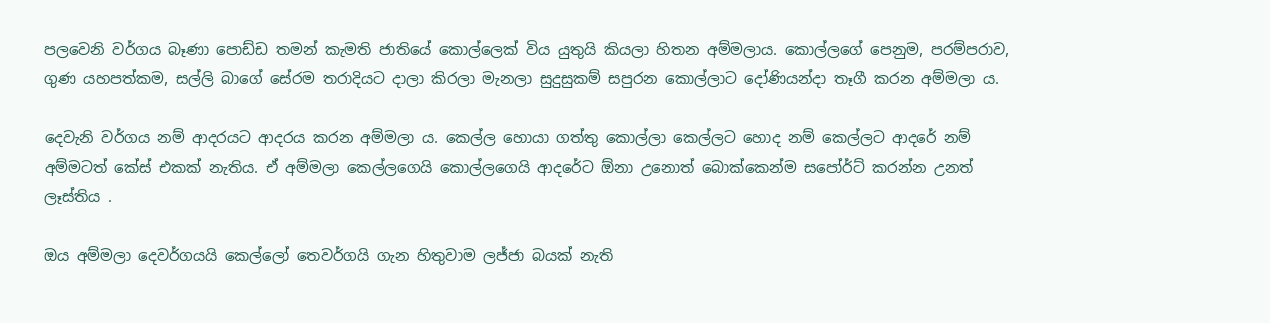පලවෙනි වර්ගය බෑණා පොඩ්ඩ තමන් කැමති ජාතියේ කොල්ලෙක් විය යුතුයි කියලා හිතන අම්මලාය. කොල්ලගේ පෙනුම, පරම්පරාව, ගුණ යහපත්කම, සල්ලි බාගේ සේරම තරාදියට දාලා කිරලා මැනලා සුදුසුකම් සපුරන කොල්ලාට දෝණියන්දා තෑගී කරන අම්මලා ය.

දෙවැනි වර්ගය නම් ආදරයට ආදරය කරන අම්මලා ය. කෙල්ල හොයා ගත්තු කොල්ලා කෙල්ලට හොද නම් කෙල්ලට ආදරේ නම් අම්මටත් කේස් එකක් නැතිය. ඒ අම්මලා කෙල්ලගෙයි කොල්ලගෙයි ආදරේට ඕනා උනොත් බොක්කෙන්ම සපෝර්ට් කරන්න උනත් ලෑස්තිය .

ඔය අම්මලා දෙවර්ගයයි කෙල්ලෝ තෙවර්ගයි ගැන හිතුවාම ලජ්ජා බයක් නැති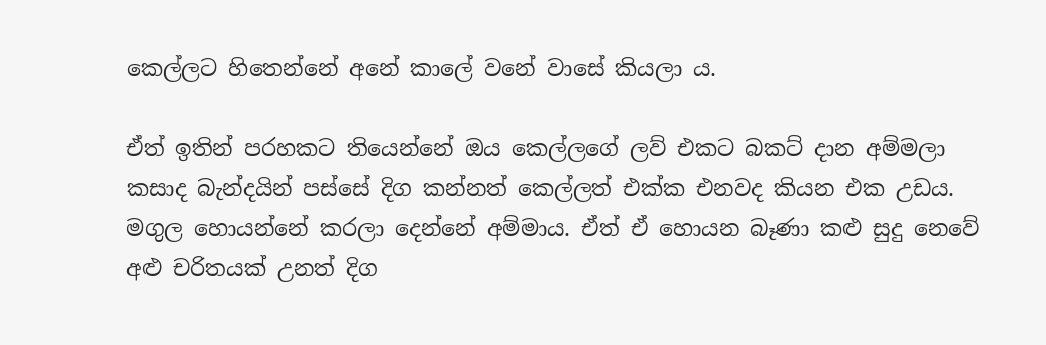කෙල්ලට හිතෙන්නේ අනේ කාලේ වනේ වාසේ කියලා ය.

ඒත් ඉතින් පරහකට තියෙන්නේ ඔය කෙල්ලගේ ලව් එකට බකට් දාන අම්මලා කසාද බැන්දයින් පස්සේ දිග කන්නත් කෙල්ලත් එක්ක එනවද කියන එක උඩය. මගුල හොයන්නේ කරලා දෙන්නේ අම්මාය. ඒත් ඒ හොයන බෑණා කළු සුදු නෙවේ අළු චරිතයක් උනත් දිග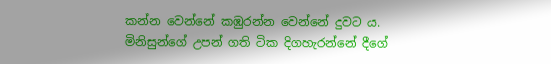කන්න වෙන්නේ කඹුරන්න වෙන්නේ දුවට ය. මිනිසුන්ගේ උපන් ගති ටික දිගහැරන්නේ දීගේ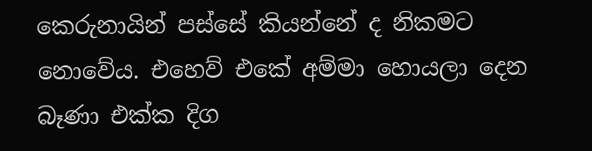කෙරුනායින් පස්සේ කියන්නේ ද නිකමට නොවේය. එහෙව් එකේ අම්මා හොයලා දෙන බෑණා එක්ක දිග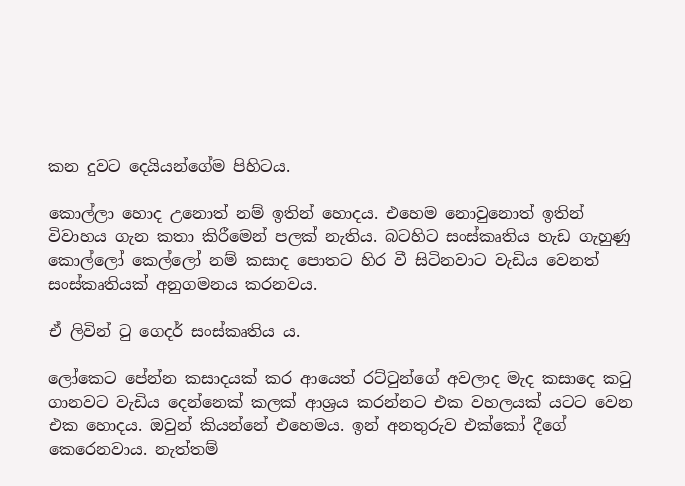කන දුවට දෙයියන්ගේම පිහිටය.

කොල්ලා හොද උනොත් නම් ඉතින් හොදය. එහෙම නොවුනොත් ඉතින් විවාහය ගැන කතා කිරීමෙන් පලක් නැතිය. බටහිට සංස්කෘතිය හැඩ ගැහුණු කොල්ලෝ කෙල්ලෝ නම් කසාද පොතට හිර වී සිටිනවාට වැඩිය වෙනත් සංස්කෘතියක් අනුගමනය කරනවය.

ඒ ලිවින් ටු ගෙදර් සංස්කෘතිය ය.

ලෝකෙට පේන්න කසාදයක් කර ආයෙත් රට්ටුන්ගේ අවලාද මැද කසාදෙ කටු ගානවට වැඩිය දෙන්නෙක් කලක් ආශ්‍රය කරන්නට එක වහලයක් යටට වෙන එක හොදය. ඔවුන් කියන්නේ එහෙමය. ඉන් අනතුරුව එක්කෝ දීගේ කෙරෙනවාය. නැත්තම්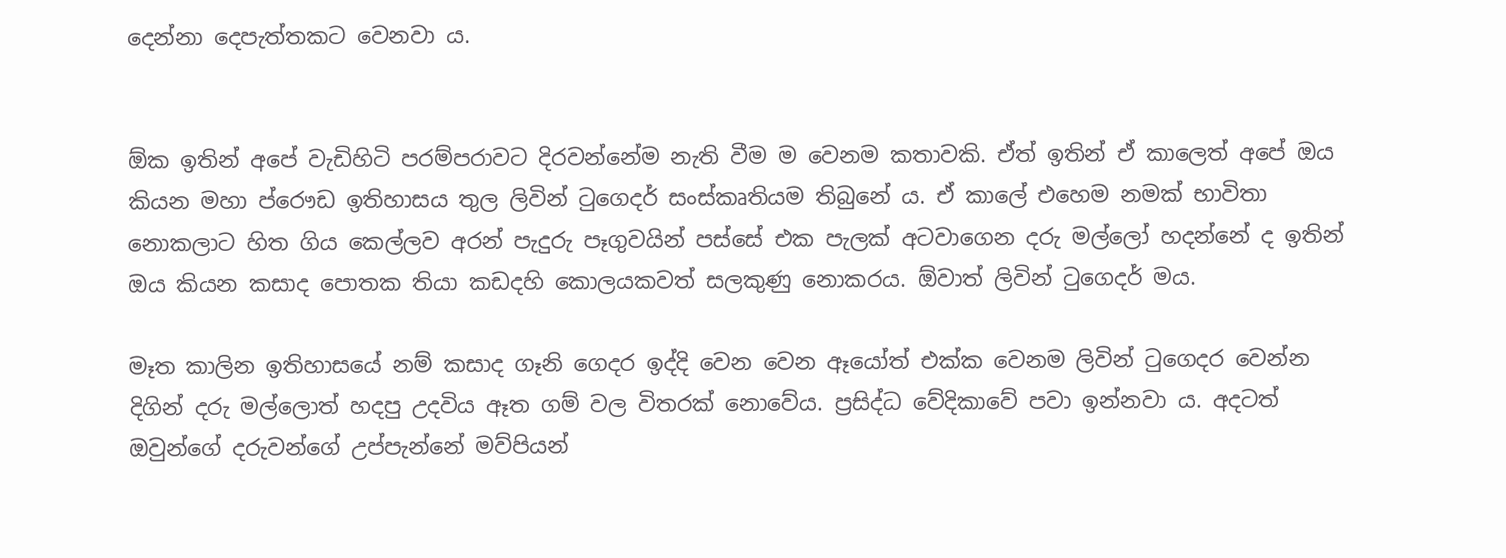දෙන්නා දෙපැත්තකට වෙනවා ය.


ඕක ඉතින් අපේ වැඩිහිටි පරම්පරාවට දිරවන්නේම නැති වීම ම වෙනම කතාවකි. ඒත් ඉතින් ඒ කාලෙත් අපේ ඔය කියන මහා ප්රෞඩ ඉතිහාසය තුල ලිවින් ටුගෙදර් සංස්කෘතියම තිබුනේ ය. ඒ කාලේ එහෙම නමක් භාවිතා නොකලාට හිත ගිය කෙල්ලව අරන් පැදුරු පෑගුවයින් පස්සේ එක පැලක් අටවාගෙන දරු මල්ලෝ හදන්නේ ද ඉතින් ඔය කියන කසාද පොතක තියා කඩදහි කොලයකවත් සලකුණු නොකරය. ඕවාත් ලිවින් ටුගෙදර් මය.

මෑත කාලින ඉතිහාසයේ නම් කසාද ගෑනි ගෙදර ඉද්දි වෙන වෙන ඈයෝත් එක්ක වෙනම ලිවින් ටුගෙදර වෙන්න දිගින් දරු මල්ලොත් හදපු උදවිය ඈත ගම් වල විතරක් නොවේය. ප්‍රසිද්ධ වේදිකාවේ පවා ඉන්නවා ය. අදටත් ඔවුන්ගේ දරුවන්ගේ උප්පැන්නේ මව්පියන්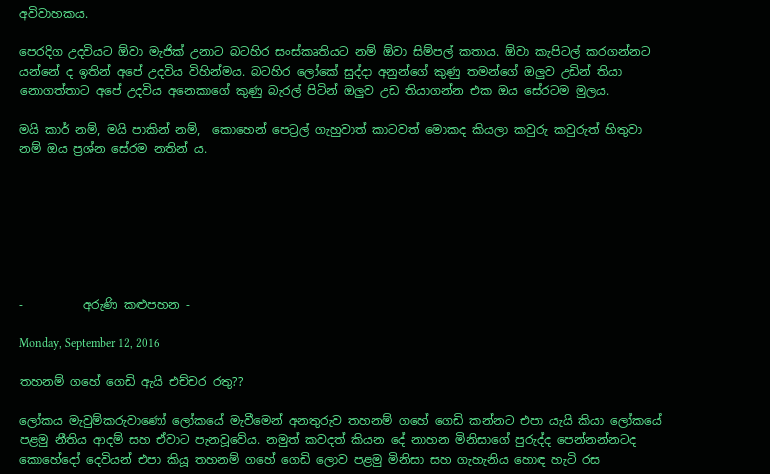අවිවාහකය.

පෙරදිග උදවියට ඕවා මැජික් උනාට බටහිර සංස්කෘතියට නම් ඕවා සිම්පල් කතාය. ඕවා කැපිටල් කරගන්නට යන්නේ ද ඉතින් අපේ උදවිය විහින්මය. බටහිර ලෝකේ සුද්දා අනුන්ගේ කුණු තමන්ගේ ඔලුව උඩින් තියා නොගත්තාට අපේ උදවිය අනෙකාගේ කුණු බැරල් පිටින් ඔලුව උඩ තියාගන්න එක ඔය සේරටම මුලය.

මයි කාර් නම්, මයි පාකින් නම්,  කොහෙන් පෙට්‍රල් ගැහුවාත් කාටවත් මොකද කියලා කවුරු කවුරුත් හිතුවා නම් ඔය ප්‍රශ්න සේරම නතින් ය.







-          අරුණි කළුපහන -

Monday, September 12, 2016

තහනම් ගහේ ගෙඩි ඇයි එච්චර රතු??

ලෝකය මැවුම්කරුවාණෝ ලෝකයේ මැවීමෙන් අනතුරුව තහනම් ගහේ ගෙඩි කන්නට එපා යැයි කියා ලෝකයේ පළමු නීතිය ආදම් සහ ඒවාට පැනවූවේය. නමුත් කවදත් කියන දේ නාහන මිනිසාගේ පුරුද්ද පෙන්නන්නටද කොහේදෝ දෙවියන් එපා කියූ තහනම් ගහේ ගෙඩි ලොව පළමු මිනිසා සහ ගැහැනිය හොඳ හැටි රස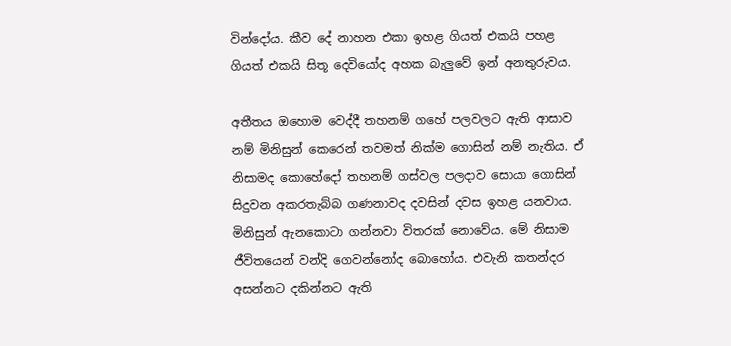වින්දෝය. කීව දේ නාහන එකා ඉහළ ගියත් එකයි පහළ ගියත් එකයි සිතූ දෙවියෝද අහක බැලුවේ ඉන් අනතුරුවය.

අතීතය ඔහොම වෙද්දී තහනම් ගහේ පලවලට ඇති ආසාව නම් මිනිසුන් කෙරෙන් තවමත් නික්ම ගොසින් නම් නැතිය. ඒ නිසාමද කොහේදෝ තහනම් ගස්වල පලදාව සොයා ගොසින් සිදුවන අකරතැබ්බ ගණනාවද දවසින් දවස ඉහළ යනවාය. මිනිසුන් ඇනකොටා ගන්නවා විතරක් නොවේය. මේ නිසාම ජීවිතයෙන් වන්දි ගෙවන්නෝද බොහෝය. එවැනි කතන්දර අසන්නට දකින්නට ඇති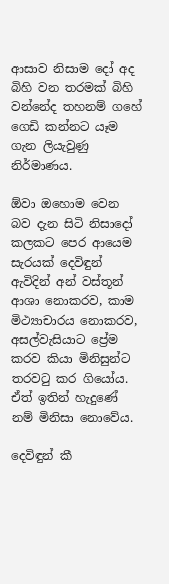ආසාව නිසාම දෝ අද බිහි වන තරමක් බිහි වන්නේද තහනම් ගහේ ගෙඩි කන්නට යෑම ගැන ලියැවුණු නිර්මාණය.

ඕවා ඔහොම වෙන බව දැන සිටි නිසාදෝ කලකට පෙර ආයෙම සැරයක් දෙවිඳුන් ඇවිදින් අන් වස්තූන් ආශා නොකරව, කාම මිථ්‍යාචාරය නොකරව, අසල්වැසියාට ප්‍රේම කරව කියා මිනිසුන්ට තරවටු කර ගියෝය. ඒත් ඉතින් හැදුණේ නම් මිනිසා නොවේය.

දෙවිඳුන් කී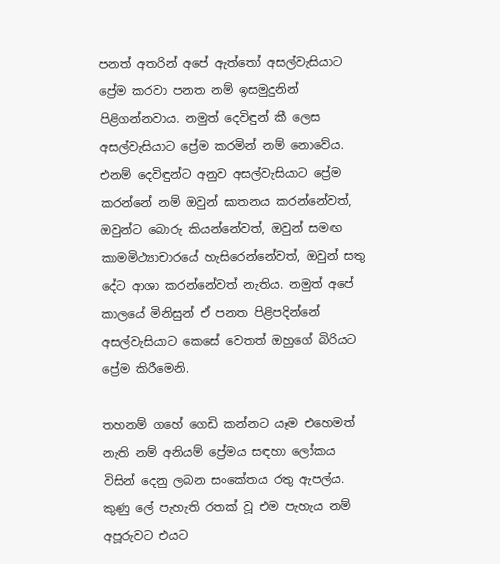පනත් අතරින් අපේ ඇත්තෝ අසල්වැසියාට ප්‍රේම කරවා පනත නම් ඉසමුදුනින්
පිළිගන්නවාය. නමුත් දෙවිඳුන් කී ලෙස අසල්වැසියාට ප්‍රේම කරමින් නම් නොවේය. එනම් දෙවිඳුන්ට අනුව අසල්වැසියාට ප්‍රේම කරන්නේ නම් ඔවුන් ඝාතනය කරන්නේවත්, ඔවුන්ට බොරු කියන්නේවත්, ඔවුන් සමඟ කාමමිථ්‍යාචාරයේ හැසිරෙන්නේවත්, ඔවුන් සතු දේට ආශා කරන්නේවත් නැතිය. නමුත් අපේ කාලයේ මිනිසුන් ඒ පනත පිළිපදින්නේ අසල්වැසියාට කෙසේ වෙතත් ඔහුගේ බිරියට ප්‍රේම කිරීමෙනි.

තහනම් ගහේ ගෙඩි කන්නට යෑම එහෙමත් නැති නම් අනියම් ප්‍රේමය සඳහා ලෝකය විසින් දෙනු ලබන සංකේතය රතු ඇපල්ය. කුණු ලේ පැහැති රතක් වූ එම පැහැය නම් අපූරුවට එයට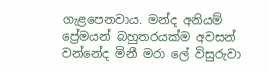ගැළපෙනවාය. මන්ද අනියම් ප්‍රේමයන් බහුතරයක්ම අවසන් වන්නේද මිනී මරා ලේ විසුරුවා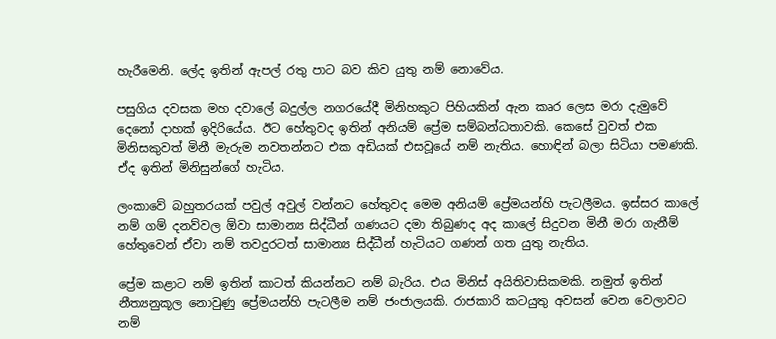හැරීමෙනි. ලේද ඉතින් ඇපල් රතු පාට බව කිව යුතු නම් නොවේය.

පසුගිය දවසක මහ දවාලේ බදුල්ල නගරයේදී මිනිහකුට පිහියකින් ඇන කෘර ලෙස මරා දැමුවේ දෙනෝ දාහක් ඉදිරියේය. ඊට හේතුවද ඉතින් අනියම් ප්‍රේම සම්බන්ධතාවකි. කෙසේ වුවත් එක මිනිසකුවත් මිනී මැරුම නවතන්නට එක අඩියක් එසවූයේ නම් නැතිය. හොඳින් බලා සිටියා පමණකි. ඒද ඉතින් මිනිසුන්ගේ හැටිය.

ලංකාවේ බහුතරයක් පවුල් අවුල් වන්නට හේතුවද මෙම අනියම් ප්‍රේමයන්හි පැටලීමය. ඉස්සර කාලේ නම් ගම් දනව්වල ඕවා සාමාන්‍ය සිද්ධීන් ගණයට දමා තිබුණද අද කාලේ සිදුවන මිනී මරා ගැනීම් හේතුවෙන් ඒවා නම් තවදුරටත් සාමාන්‍ය සිද්ධීන් හැටියට ගණන් ගත යුතු නැතිය.

ප්‍රේම කළාට නම් ඉතින් කාටත් කියන්නට නම් බැරිය. එය මිනිස් අයිතිවාසිකමකි. නමුත් ඉතින් නීත්‍යනුකූල නොවුණු ප්‍රේමයන්හි පැටලීම නම් ජංජාලයකි. රාජකාරි කටයුතු අවසන් වෙන වෙලාවට නම්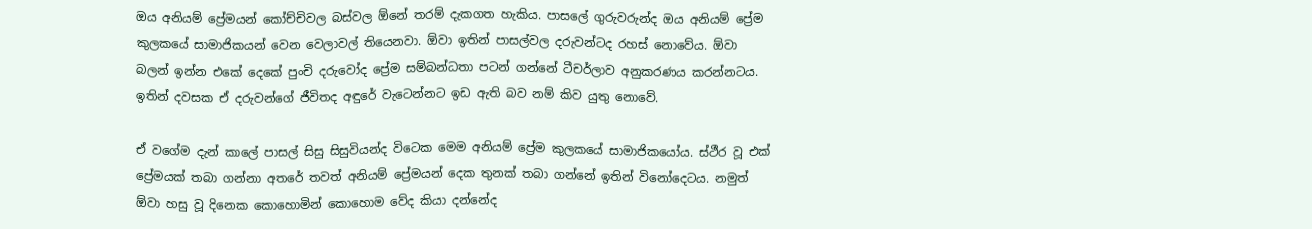ඔය අනියම් ප්‍රේමයන් කෝච්චිවල බස්වල ඕනේ තරම් දැකගත හැකිය. පාසලේ ගුරුවරුන්ද ඔය අනියම් ප්‍රේම කුලකයේ සාමාජිකයන් වෙන වෙලාවල් තියෙනවා. ඕවා ඉතින් පාසල්වල දරුවන්ටද රහස් නොවේය. ඕවා බලන් ඉන්න එකේ දෙකේ පුංචි දරුවෝද ප්‍රේම සම්බන්ධතා පටන් ගන්නේ ටීචර්ලාව අනුකරණය කරන්නටය. ඉතින් දවසක ඒ දරුවන්ගේ ජීවිතද අඳුරේ වැටෙන්නට ඉඩ ඇති බව නම් කිව යුතු නොවේ.

ඒ වගේම දැන් කාලේ පාසල් සිසු සිසුවියන්ද විටෙක මෙම අනියම් ප්‍රේම කුලකයේ සාමාජිකයෝය. ස්ථීර වූ එක් ප්‍රේමයක් තබා ගන්නා අතරේ තවත් අනියම් ප්‍රේමයන් දෙක තුනක් තබා ගන්නේ ඉතින් විනෝදෙටය. නමුත් ඕවා හසු වූ දිනෙක කොහොමින් කොහොම වේද කියා දන්නේද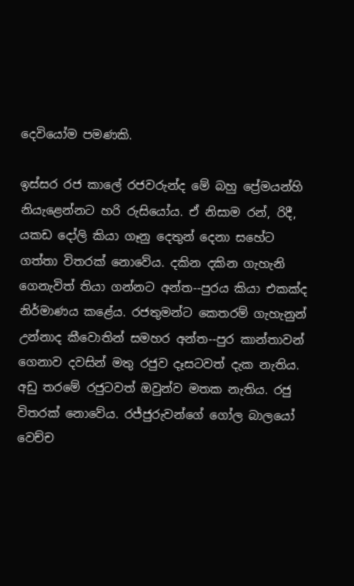දෙවියෝම පමණකි.

ඉස්සර රජ කාලේ රජවරුන්ද මේ බහු ප්‍රේමයන්හි නියැළෙන්නට හරි රුසියෝය. ඒ නිසාම රන්, රිදී, යකඩ දෝලි කියා ගෑනු දෙතුන් දෙනා සහේට ගත්තා විතරක් නොවේය. දකින දකින ගැහැනි ගෙනැවිත් තියා ගන්නට අන්ත--පුරය කියා එකක්ද නිර්මාණය කළේය. රජතුමන්ට කෙතරම් ගැහැනුන් උන්නාද කීවොතින් සමහර අන්ත--පුර කාන්තාවන් ගෙනාව දවසින් මතු රජුව දෑසටවත් දැක නැතිය. අඩු තරමේ රජුටවත් ඔවුන්ව මතක නැතිය. රජු විතරක් නොවේය. රජ්ජුරුවන්ගේ ගෝල බාලයෝ වෙච්ච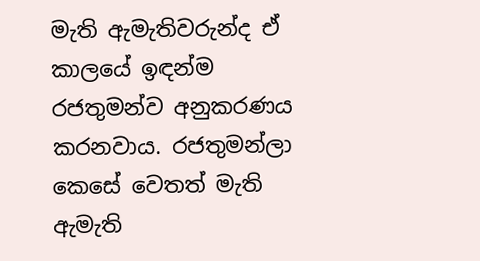මැති ඇමැතිවරුන්ද ඒ කාලයේ ඉඳන්ම රජතුමන්ව අනුකරණය කරනවාය. රජතුමන්ලා කෙසේ වෙතත් මැති ඇමැති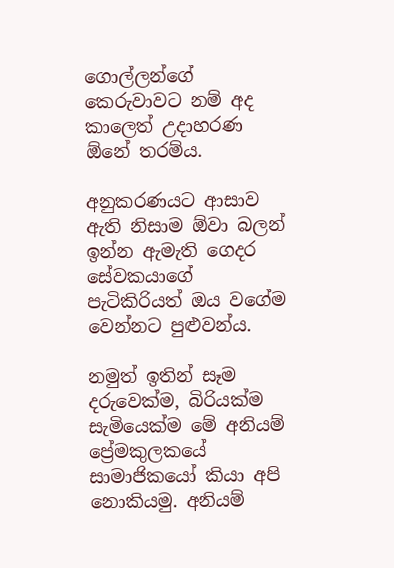ගොල්ලන්ගේ කෙරුවාවට නම් අද කාලෙත් උදාහරණ ඕනේ තරම්ය.

අනුකරණයට ආසාව ඇති නිසාම ඕවා බලන් ඉන්න ඇමැති ගෙදර සේවකයාගේ පැටිකිරියත් ඔය වගේම වෙන්නට පුළුවන්ය.

නමුත් ඉතින් සෑම දරුවෙක්ම, බිරියක්ම සැමියෙක්ම මේ අනියම් ප්‍රේමකුලකයේ සාමාජිකයෝ කියා අපි නොකියමු. අනියම්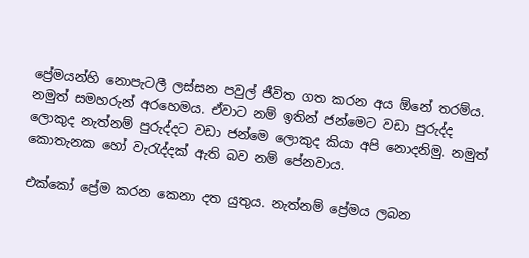ප්‍රේමයන්හි නොපැටලී ලස්සන පවුල් ජීවිත ගත කරන අය ඕනේ තරම්ය. නමුත් සමහරුන් අරහෙමය. ඒවාට නම් ඉතින් ජන්මෙට වඩා පුරුද්ද ලොකුද නැත්නම් පුරුද්දට වඩා ජන්මෙ ලොකුද කියා අපි නොදනිමු. නමුත් කොතැනක හෝ වැරැද්දක් ඇති බව නම් පේනවාය.

එක්කෝ ප්‍රේම කරන කෙනා දත යුතුය. නැත්නම් ප්‍රේමය ලබන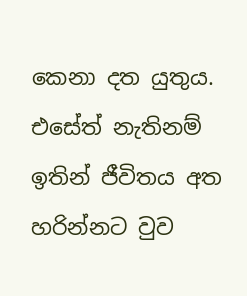කෙනා දත යුතුය. එසේත් නැතිනම් ඉතින් ජීවිතය අත හරින්නට වුව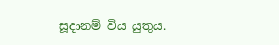සූදානම් විය යුතුය.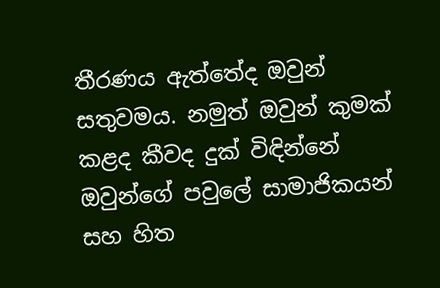තීරණය ඇත්තේද ඔවුන් සතුවමය. නමුත් ඔවුන් කුමක් කළද කීවද දුක් විඳින්නේ ඔවුන්ගේ පවුලේ සාමාජිකයන් සහ හිත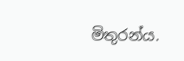මිතුරන්ය.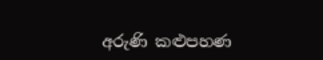අරුණි කළුපහණ